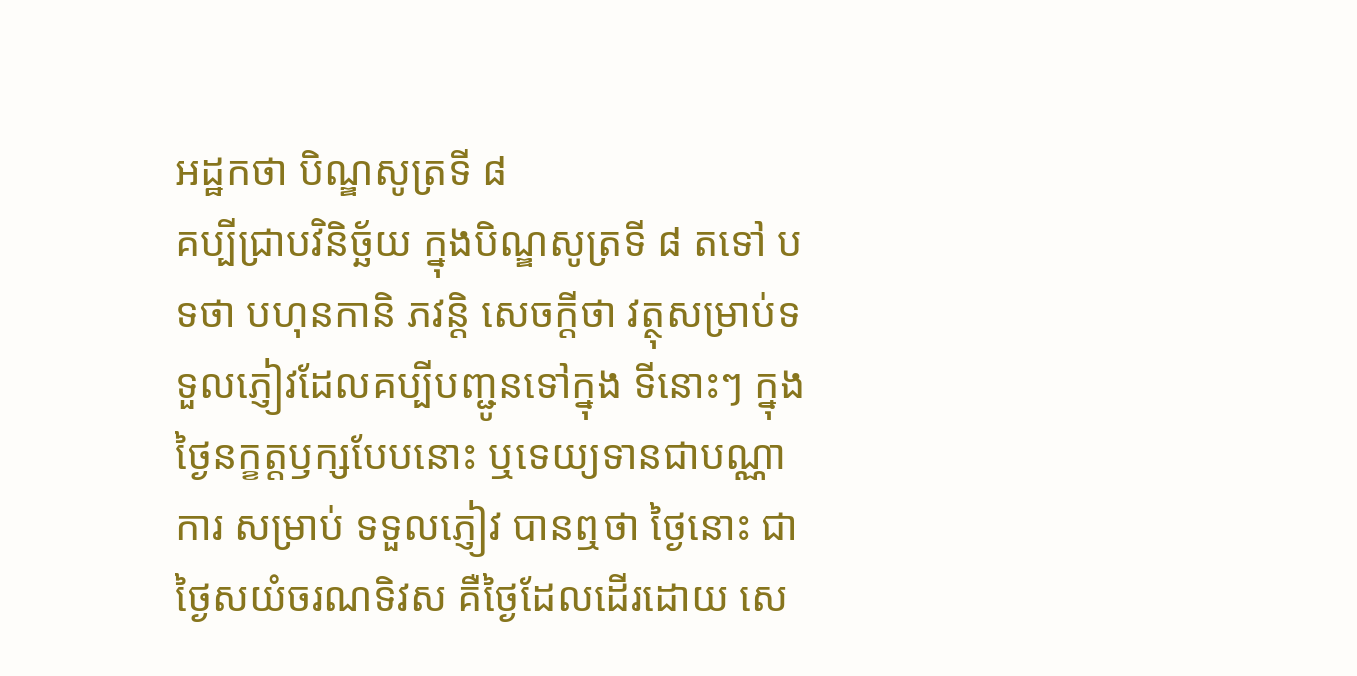អដ្ឋកថា បិណ្ឌសូត្រទី ៨
គប្បីជ្រាបវិនិច្ឆ័យ ក្នុងបិណ្ឌសូត្រទី ៨ តទៅ បទថា បហុនកានិ ភវន្តិ សេចក្តីថា វត្ថុសម្រាប់ទទួលភ្ញៀវដែលគប្បីបញ្ជូនទៅក្នុង ទីនោះៗ ក្នុងថ្ងៃនក្ខត្តឫក្សបែបនោះ ឬទេយ្យទានជាបណ្ណាការ សម្រាប់ ទទួលភ្ញៀវ បានឮថា ថ្ងៃនោះ ជាថ្ងៃសយំចរណទិវស គឺថ្ងៃដែលដើរដោយ សេ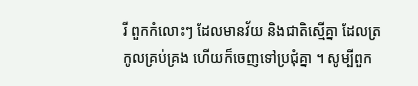រី ពួកកំលោះៗ ដែលមានវ័យ និងជាតិស្មើគ្នា ដែលត្រកូលគ្រប់គ្រង ហើយក៏ចេញទៅប្រជុំគ្នា ។ សូម្បីពួក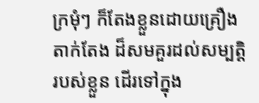ក្រមុំៗ ក៏តែងខ្លួនដោយគ្រឿងតាក់តែង ដ៏សមគួរដល់សម្បត្តិរបស់ខ្លួន ដើរទៅក្នុង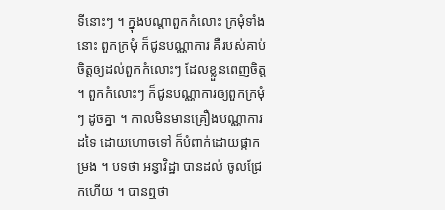ទីនោះៗ ។ ក្នុងបណ្តាពួកកំលោះ ក្រមុំទាំងនោះ ពួកក្រមុំ ក៏ជូនបណ្ណាការ គឺរបស់គាប់ចិត្តឲ្យដល់ពួកកំលោះៗ ដែលខ្លួនពេញចិត្ត ។ ពួកកំលោះៗ ក៏ជូនបណ្ណាការឲ្យពួកក្រមុំៗ ដូចគ្នា ។ កាលមិនមានគ្រឿងបណ្ណាការដទៃ ដោយហោចទៅ ក៏បំពាក់ដោយផ្កាកម្រង ។ បទថា អន្វាវិដ្ឋា បានដល់ ចូលជ្រែកហើយ ។ បានឮថា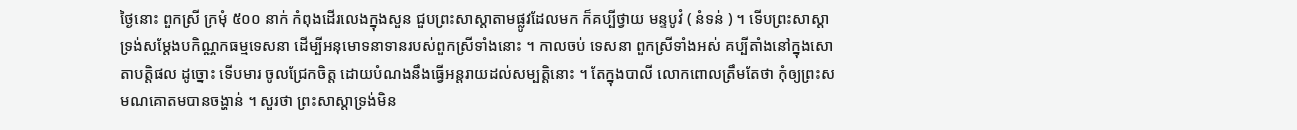ថ្ងៃនោះ ពួកស្រី ក្រមុំ ៥០០ នាក់ កំពុងដើរលេងក្នុងសួន ជួបព្រះសាស្តាតាមផ្លូវដែលមក ក៏គប្បីថ្វាយ មន្ទបូវំ ( នំទន់ ) ។ ទើបព្រះសាស្តាទ្រង់សម្តែងបកិណ្ណកធម្មទេសនា ដើម្បីអនុមោទនាទានរបស់ពួកស្រីទាំងនោះ ។ កាលចប់ ទេសនា ពួកស្រីទាំងអស់ គប្បីតាំងនៅក្នុងសោតាបត្តិផល ដូច្នោះ ទើបមារ ចូលជ្រែកចិត្ត ដោយបំណងនឹងធ្វើអន្តរាយដល់សម្បត្តិនោះ ។ តែក្នុងបាលី លោកពោលត្រឹមតែថា កុំឲ្យព្រះសមណគោតមបានចង្ហាន់ ។ សួរថា ព្រះសាស្តាទ្រង់មិន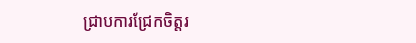ជ្រាបការជ្រែកចិត្តរ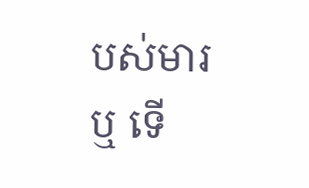បស់មារឬ ទើ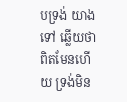បទ្រង់ យាងទៅ ឆ្លើយថា ពិតមែនហើយ ទ្រង់មិន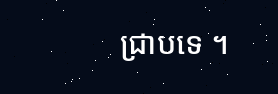ជ្រាបទេ ។